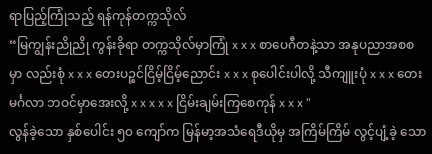ရာပြည့်ကြုံသည့် ရန်ကုန်တက္ကသိုလ်
“မြကျွန်းညိုညို ကွန်းခိုရာ တက္ကသိုလ်မှာကြုံ x x x စာပေဂီတနဲ့သာ အနုပညာအစစမှာ လည်းစုံ x x x တေးပဉ္စင်ငြိမ့်ငြိမ့်ညောင်း x x x စုပေါင်းပါလို့ သီကျူးပုံ x x x တေးမင်္ဂလာ ဘဝင်မှာအေးလို့ x x x x x ငြိမ်းချမ်းကြစေကုန် x x x ”
လွန်ခဲ့သော နှစ်ပေါင်း ၅၀ ကျော်က မြန်မာ့အသံရေဒီယိုမှ အကြိမ်ကြိမ် လွင့်ပျံ့ခဲ့ သော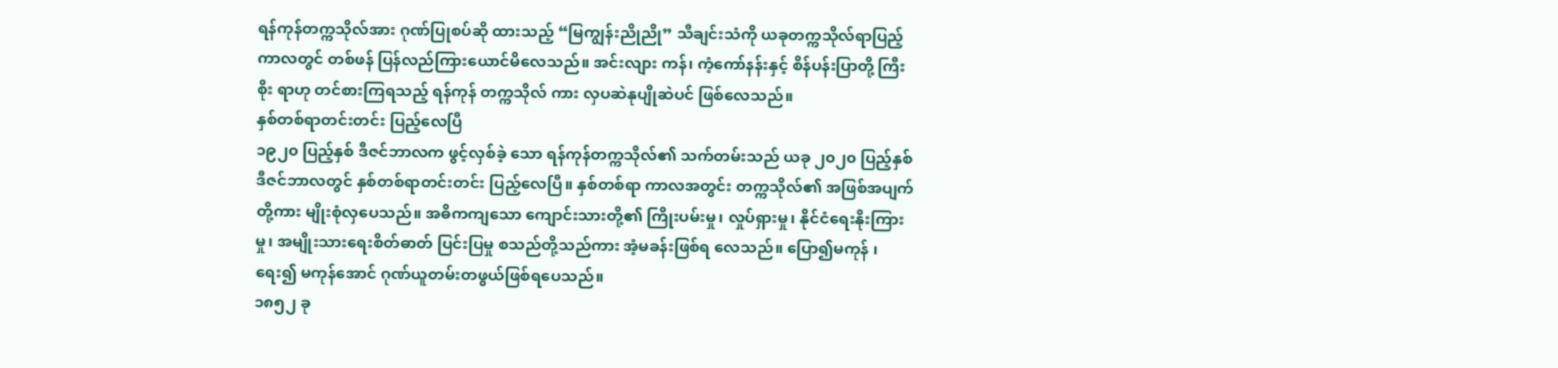ရန်ကုန်တက္ကသိုလ်အား ဂုဏ်ပြုစပ်ဆို ထားသည့် “မြကျွန်းညိုညို” သီချင်းသံကို ယခုတက္ကသိုလ်ရာပြည့်ကာလတွင် တစ်ဖန် ပြန်လည်ကြားယောင်မိလေသည်။ အင်းလျား ကန်၊ ကံ့ကော်နန်းနှင့် စိန်ပန်းပြာတို့ ကြီးစိုး ရာဟု တင်စားကြရသည့် ရန်ကုန် တက္ကသိုလ် ကား လှပဆဲနုပျိုဆဲပင် ဖြစ်လေသည်။
နှစ်တစ်ရာတင်းတင်း ပြည့်လေပြီ
၁၉၂၀ ပြည့်နှစ် ဒီဇင်ဘာလက ဖွင့်လှစ်ခဲ့ သော ရန်ကုန်တက္ကသိုလ်၏ သက်တမ်းသည် ယခု ၂၀၂၀ ပြည့်နှစ် ဒီဇင်ဘာလတွင် နှစ်တစ်ရာတင်းတင်း ပြည့်လေပြီ။ နှစ်တစ်ရာ ကာလအတွင်း တက္ကသိုလ်၏ အဖြစ်အပျက် တို့ကား မျိုးစုံလှပေသည်။ အဓိကကျသော ကျောင်းသားတို့၏ ကြိုးပမ်းမှု၊ လှုပ်ရှားမှု၊ နိုင်ငံရေးနိုးကြားမှု၊ အမျိုးသားရေးစိတ်ဓာတ် ပြင်းပြမှု စသည်တို့သည်ကား အံ့မခန်းဖြစ်ရ လေသည်။ ပြော၍မကုန် ၊ ရေး၍ မကုန်အောင် ဂုဏ်ယူတမ်းတဖွယ်ဖြစ်ရပေသည်။
၁၈၅၂ ခု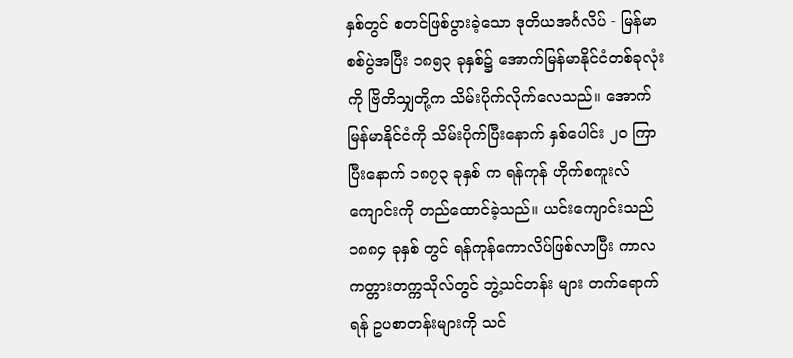နှစ်တွင် စတင်ဖြစ်ပွားခဲ့သော ဒုတိယအင်္ဂလိပ် - မြန်မာစစ်ပွဲအပြီး ၁၈၅၃ ခုနှစ်၌ အောက်မြန်မာနိုင်ငံတစ်ခုလုံးကို ဗြိတိသျှတို့က သိမ်းပိုက်လိုက်လေသည်။ အောက်မြန်မာနိုင်ငံကို သိမ်းပိုက်ပြီးနောက် နှစ်ပေါင်း ၂၀ ကြာပြီးနောက် ၁၈၇၃ ခုနှစ် က ရန်ကုန် ဟိုက်စကူးလ်ကျောင်းကို တည်ထောင်ခဲ့သည်။ ယင်းကျောင်းသည် ၁၈၈၄ ခုနှစ် တွင် ရန်ကုန်ကောလိပ်ဖြစ်လာပြီး ကာလကတ္တားတက္ကသိုလ်တွင် ဘွဲ့သင်တန်း များ တက်ရောက်ရန် ဥပစာတန်းများကို သင်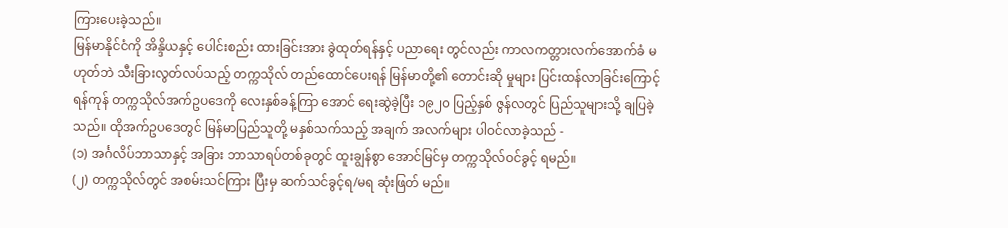ကြားပေးခဲ့သည်။
မြန်မာနိုင်ငံကို အိန္ဒိယနှင့် ပေါင်းစည်း ထားခြင်းအား ခွဲထုတ်ရန်နှင့် ပညာရေး တွင်လည်း ကာလကတ္တားလက်အောက်ခံ မဟုတ်ဘဲ သီးခြားလွတ်လပ်သည့် တက္ကသိုလ် တည်ထောင်ပေးရန် မြန်မာတို့၏ တောင်းဆို မှုများ ပြင်းထန်လာခြင်းကြောင့် ရန်ကုန် တက္ကသိုလ်အက်ဥပဒေကို လေးနှစ်ခန့်ကြာ အောင် ရေးဆွဲခဲ့ပြီး ၁၉၂၀ ပြည့်နှစ် ဇွန်လတွင် ပြည်သူများသို့ ချပြခဲ့သည်။ ထိုအက်ဥပဒေတွင် မြန်မာပြည်သူတို့ မနှစ်သက်သည့် အချက် အလက်များ ပါဝင်လာခဲ့သည် -
(၁) အင်္ဂလိပ်ဘာသာနှင့် အခြား ဘာသာရပ်တစ်ခုတွင် ထူးချွန်စွာ အောင်မြင်မှ တက္ကသိုလ်ဝင်ခွင့် ရမည်။
(၂) တက္ကသိုလ်တွင် အစမ်းသင်ကြား ပြီးမှ ဆက်သင်ခွင့်ရ/မရ ဆုံးဖြတ် မည်။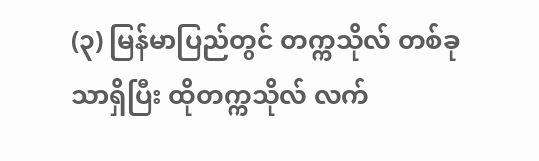(၃) မြန်မာပြည်တွင် တက္ကသိုလ် တစ်ခုသာရှိပြီး ထိုတက္ကသိုလ် လက်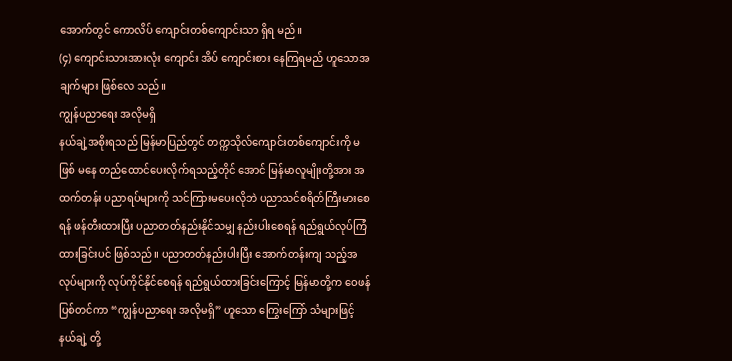အောက်တွင် ကောလိပ် ကျောင်းတစ်ကျောင်းသာ ရှိရ မည်။
(၄) ကျောင်းသားအားလုံး ကျောင်း အိပ် ကျောင်းစား နေကြရမည် ဟူသောအချက်များ ဖြစ်လေ သည်။
ကျွန်ပညာရေး အလိုမရှိ
နယ်ချဲ့အစိုးရသည် မြန်မာပြည်တွင် တက္ကသိုလ်ကျောင်းတစ်ကျောင်းကို မဖြစ် မနေ တည်ထောင်ပေးလိုက်ရသည့်တိုင် အောင် မြန်မာလူမျိုးတို့အား အထက်တန်း ပညာရပ်များကို သင်ကြားမပေးလိုဘဲ ပညာသင်စရိတ်ကြီးမားစေရန် ဖန်တီးထားပြီး ပညာတတ်နည်းနိုင်သမျှ နည်းပါးစေရန် ရည်ရွယ်လုပ်ကြံထားခြင်းပင် ဖြစ်သည်။ ပညာတတ်နည်းပါးပြီး အောက်တန်းကျ သည့်အလုပ်များကို လုပ်ကိုင်နိုင်စေရန် ရည်ရွယ်ထားခြင်းကြောင့် မြန်မာတို့က ဝေဖန် ပြစ်တင်ကာ “ကျွန်ပညာရေး အလိုမရှိ” ဟူသော ကြွေးကြော် သံများဖြင့် နယ်ချဲ့ တို့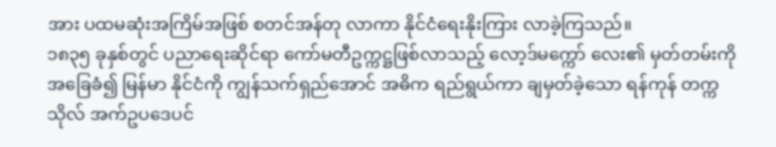အား ပထမဆုံးအကြိမ်အဖြစ် စတင်အန်တု လာကာ နိုင်ငံရေးနိုးကြား လာခဲ့ကြသည်။
၁၈၃၅ ခုနှစ်တွင် ပညာရေးဆိုင်ရာ ကော်မတီဥက္ကဋ္ဌဖြစ်လာသည့် လော့ဒ်မက္ကော် လေး၏ မှတ်တမ်းကိုအခြေခံ၍ မြန်မာ နိုင်ငံကို ကျွန်သက်ရှည်အောင် အဓိက ရည်ရွယ်ကာ ချမှတ်ခဲ့သော ရန်ကုန် တက္ကသိုလ် အက်ဥပဒေပင်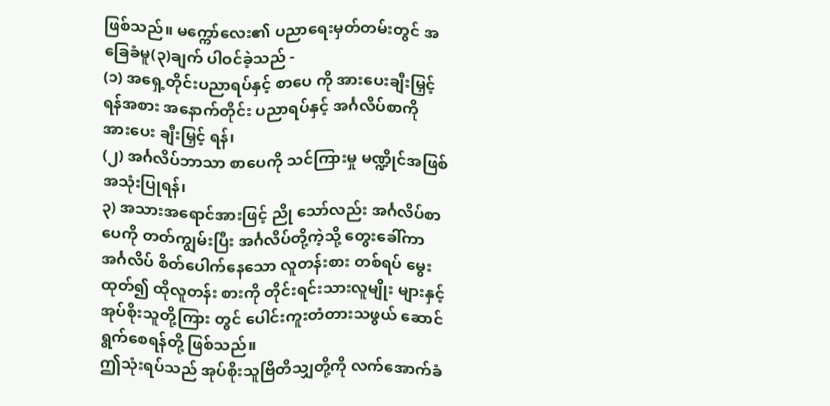ဖြစ်သည်။ မက္ကော်လေး၏ ပညာရေးမှတ်တမ်းတွင် အခြေခံမူ(၃)ချက် ပါဝင်ခဲ့သည် -
(၁) အရှေ့တိုင်းပညာရပ်နှင့် စာပေ ကို အားပေးချီးမြှင့်ရန်အစား အနောက်တိုင်း ပညာရပ်နှင့် အင်္ဂလိပ်စာကို အားပေး ချီးမြှင့် ရန်၊
(၂) အင်္ဂလိပ်ဘာသာ စာပေကို သင်ကြားမှု မဏ္ဍိုင်အဖြစ် အသုံးပြုရန်၊
၃) အသားအရောင်အားဖြင့် ညို သော်လည်း အင်္ဂလိပ်စာပေကို တတ်ကျွမ်းပြီး အင်္ဂလိပ်တို့ကဲ့သို့ တွေးခေါ်ကာ အင်္ဂလိပ် စိတ်ပေါက်နေသော လူတန်းစား တစ်ရပ် မွေးထုတ်၍ ထိုလူတန်း စားကို တိုင်းရင်းသားလူမျိုး များနှင့် အုပ်စိုးသူတို့ကြား တွင် ပေါင်းကူးတံတားသဖွယ် ဆောင်ရွက်စေရန်တို့ ဖြစ်သည်။
ဤသုံးရပ်သည် အုပ်စိုးသူဗြိတိသျှတို့ကို လက်အောက်ခံ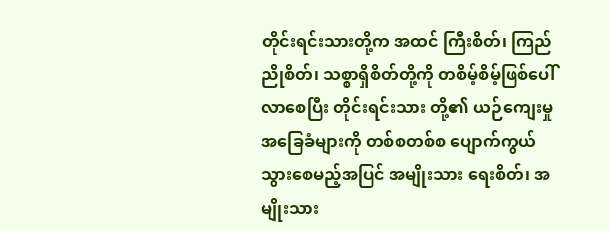တိုင်းရင်းသားတို့က အထင် ကြီးစိတ်၊ ကြည်ညိုစိတ်၊ သစ္စာရှိစိတ်တို့ကို တစိမ့်စိမ့်ဖြစ်ပေါ်လာစေပြီး တိုင်းရင်းသား တို့၏ ယဉ်ကျေးမှုအခြေခံများကို တစ်စတစ်စ ပျောက်ကွယ်သွားစေမည့်အပြင် အမျိုးသား ရေးစိတ်၊ အမျိုးသား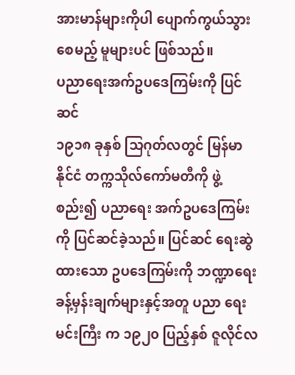အားမာန်များကိုပါ ပျောက်ကွယ်သွားစေမည့် မူများပင် ဖြစ်သည်။
ပညာရေးအက်ဥပဒေကြမ်းကို ပြင်ဆင်
၁၉၁၈ ခုနှစ် သြဂုတ်လတွင် မြန်မာနိုင်ငံ တက္ကသိုလ်ကော်မတီကို ဖွဲ့စည်း၍ ပညာရေး အက်ဥပဒေကြမ်းကို ပြင်ဆင်ခဲ့သည်။ ပြင်ဆင် ရေးဆွဲထားသော ဥပဒေကြမ်းကို ဘဏ္ဍာရေးခန့်မှန်းချက်များနှင့်အတူ ပညာ ရေးမင်းကြီး က ၁၉၂၀ ပြည့်နှစ် ဇူလိုင်လ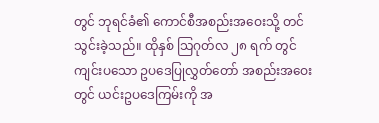တွင် ဘုရင်ခံ၏ ကောင်စီအစည်းအဝေးသို့ တင်သွင်းခဲ့သည်။ ထိုနှစ် သြဂုတ်လ ၂၈ ရက် တွင် ကျင်းပသော ဥပဒေပြုလွှတ်တော် အစည်းအဝေးတွင် ယင်းဥပဒေကြမ်းကို အ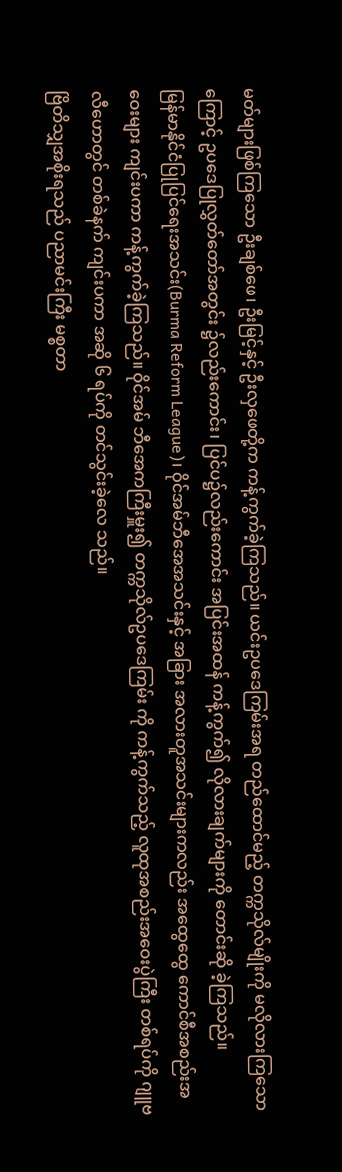မတ်များဖြစ်ကြသော ဦးချစ်ဖေ၊ ဦးမြင့်နှင့် ဦးလှဖေတို့က ကန့်ကွက်ခဲ့ကြသည်။ ယင်းဥပဒေကြမ်းအရ တည်ထောင်မည့် တက္ကသိုလ်မျိုးကို မလိုလားကြသောကြောင့် ဥပဒေပြုလွှတ်တော်အတွင်း ၌လည်းကောင်း၊ ပြင်ပ၌လည်းကောင်း အပြင်းအထန် ကန့်ကွက်၍ လိုလားချက်များကို တောင်းဆို ခဲ့ကြသည်။
မြန်မာနိုင်ငံပြုပြင်ရေးအသင်း(Burma Reform League)၊ ဝိုင်အမ်ဘီအေအသင်းနှင့် အခြား အလားတူအသင်းများကလည်း အထွေထွေ ကောင်စီအစည်းအဝေးများ ကျင်းပကာ ကန့်ကွက်ခဲ့ကြသည်။ ဝိုင်အမ် ဘီအေကကြီးမှူး၍ တက္ကသိုလ်ဥပဒေကြမ်း ကို ကန့်ကွက်သည့် လူထုအစည်းအဝေးပွဲကြီး တစ်ရပ်ကို ဂျူဗလီဟောတွင် တစ်ခဲနက် ကျင်းပကာ အဆို ၆ ရပ်ကို တင်သွင်းခဲ့လေ သည်။
ဗြိတိသျှအစိုးရသည် ပညာမင်းကြီး မစ္စတာ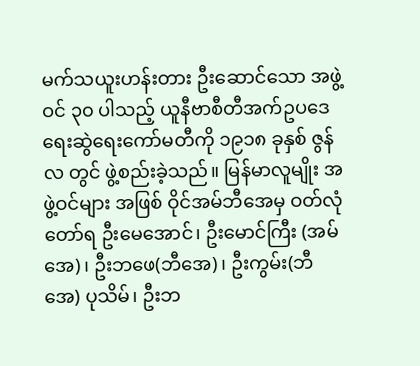မက်သယူးဟန်းတား ဦးဆောင်သော အဖွဲ့ဝင် ၃၀ ပါသည့် ယူနီဗာစီတီအက်ဥပဒေရေးဆွဲရေးကော်မတီကို ၁၉၁၈ ခုနှစ် ဇွန်လ တွင် ဖွဲ့စည်းခဲ့သည်။ မြန်မာလူမျိုး အဖွဲ့ဝင်များ အဖြစ် ဝိုင်အမ်ဘီအေမှ ဝတ်လုံတော်ရ ဦးမေအောင်၊ ဦးမောင်ကြီး (အမ်အေ)၊ ဦးဘဖေ(ဘီအေ)၊ ဦးကွမ်း(ဘီအေ) ပုသိမ်၊ ဦးဘ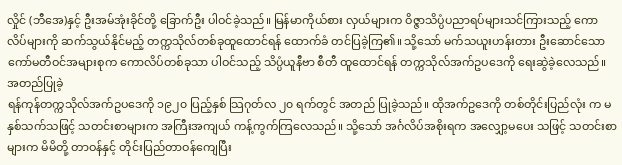လှိုင် (ဘီအေ)နှင့် ဦးအမ်အုံးခိုင်တို့ ခြောက်ဦး ပါဝင်ခဲ့သည်။ မြန်မာကိုယ်စား လှယ်များက ဝိဇ္ဇာသိပ္ပံပညာရပ်များသင်ကြားသည့် ကောလိပ်များကို ဆက်သွယ်နိုင်မည့် တက္ကသိုလ်တစ်ခုထူထောင်ရန် ထောက်ခံ တင်ပြခဲ့ကြ၏။ သို့သော် မက်သယူးဟန်းတား ဦးဆောင်သော ကော်မတီဝင်အများစုက ကောလိပ်တစ်ခုသာ ပါဝင်သည့် သိပ္ပံယူနီဗာ စီတီ ထူထောင်ရန် တက္ကသိုလ်အက်ဥပဒေကို ရေးဆွဲခဲ့လေသည်။
အတည်ပြုခဲ့
ရန်ကုန်တက္ကသိုလ်အက်ဥပဒေကို ၁၉၂၀ ပြည့်နှစ် သြဂုတ်လ ၂၀ ရက်တွင် အတည် ပြုခဲ့သည်။ ထိုအက်ဥဒေကို တစ်တိုင်းပြည်လုံး က မနှစ်သက်သဖြင့် သတင်းစာများက အကြီးအကျယ် ကန့်ကွက်ကြလေသည်။ သို့သော် အင်္ဂလိပ်အစိုးရက အလျှော့မပေး သဖြင့် သတင်းစာများက မိမိတို့ တာဝန်နှင့် တိုင်းပြည်တာဝန်ကျေပြီး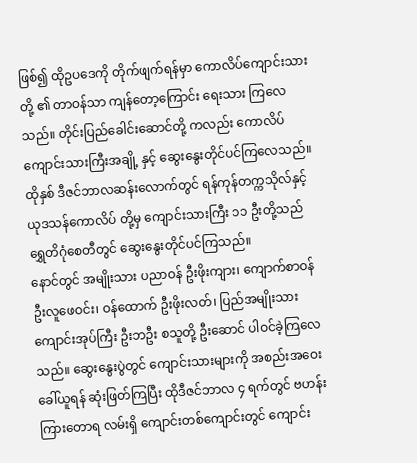ဖြစ်၍ ထိုဥပဒေကို တိုက်ဖျက်ရန်မှာ ကောလိပ်ကျောင်းသားတို့ ၏ တာဝန်သာ ကျန်တော့ကြောင်း ရေးသား ကြလေသည်။ တိုင်းပြည်ခေါင်းဆောင်တို့ ကလည်း ကောလိပ်ကျောင်းသားကြီးအချို့ နှင့် ဆွေးနွေးတိုင်ပင်ကြလေသည်။
ထိုနှစ် ဒီဇင်ဘာလဆန်းလောက်တွင် ရန်ကုန်တက္ကသိုလ်နှင့် ယုဒသန်ကောလိပ် တို့မှ ကျောင်းသားကြီး ၁၁ ဦးတို့သည် ရွှေတိဂုံစေတီတွင် ဆွေးနွေးတိုင်ပင်ကြသည်။
နောင်တွင် အမျိုးသား ပညာဝန် ဦးဖိုးကျား၊ ကျောက်စာဝန် ဦးလူဖေဝင်း၊ ဝန်ထောက် ဦးဖိုးလတ်၊ ပြည်အမျိုးသား ကျောင်းအုပ်ကြီး ဦးဘဦး စသူတို့ ဦးဆောင် ပါဝင်ခဲ့ကြလေ သည်။ ဆွေးနွေးပွဲတွင် ကျောင်းသားများကို အစည်းအဝေးခေါ်ယူရန် ဆုံးဖြတ်ကြပြီး ထိုဒီဇင်ဘာလ ၄ ရက်တွင် ဗဟန်းကြားတောရ လမ်းရှိ ကျောင်းတစ်ကျောင်းတွင် ကျောင်း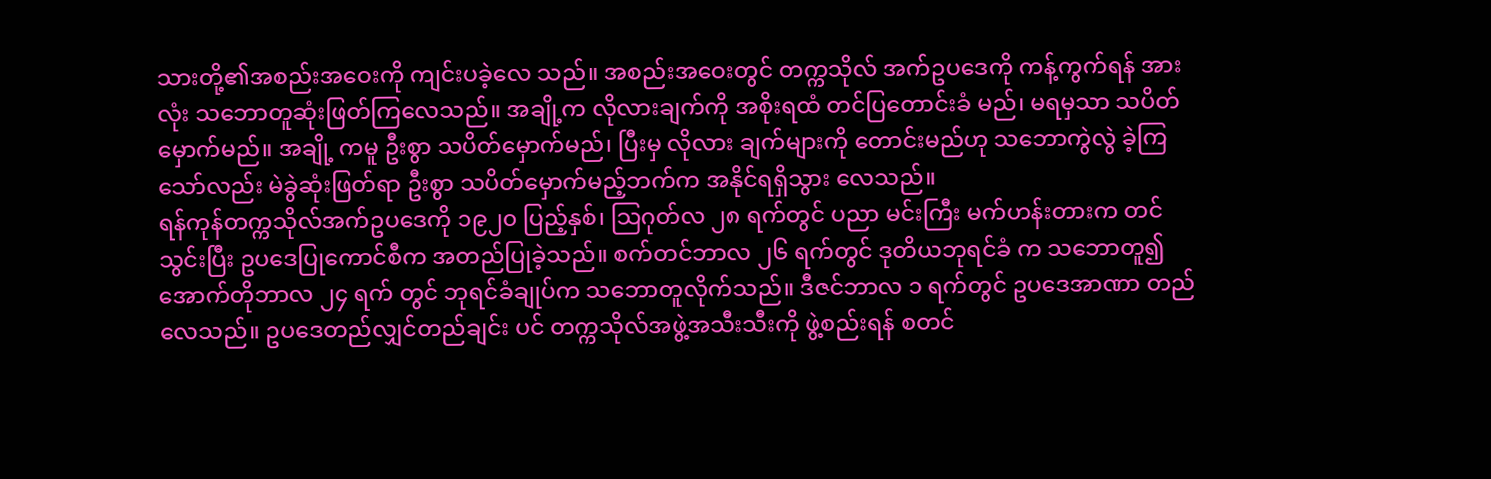သားတို့၏အစည်းအဝေးကို ကျင်းပခဲ့လေ သည်။ အစည်းအဝေးတွင် တက္ကသိုလ် အက်ဥပဒေကို ကန့်ကွက်ရန် အားလုံး သဘောတူဆုံးဖြတ်ကြလေသည်။ အချို့က လိုလားချက်ကို အစိုးရထံ တင်ပြတောင်းခံ မည်၊ မရမှသာ သပိတ်မှောက်မည်။ အချို့ ကမူ ဦးစွာ သပိတ်မှောက်မည်၊ ပြီးမှ လိုလား ချက်များကို တောင်းမည်ဟု သဘောကွဲလွဲ ခဲ့ကြသော်လည်း မဲခွဲဆုံးဖြတ်ရာ ဦးစွာ သပိတ်မှောက်မည့်ဘက်က အနိုင်ရရှိသွား လေသည်။
ရန်ကုန်တက္ကသိုလ်အက်ဥပဒေကို ၁၉၂၀ ပြည့်နှစ်၊ သြဂုတ်လ ၂၈ ရက်တွင် ပညာ မင်းကြီး မက်ဟန်းတားက တင်သွင်းပြီး ဥပဒေပြုကောင်စီက အတည်ပြုခဲ့သည်။ စက်တင်ဘာလ ၂၆ ရက်တွင် ဒုတိယဘုရင်ခံ က သဘောတူ၍ အောက်တိုဘာလ ၂၄ ရက် တွင် ဘုရင်ခံချုပ်က သဘောတူလိုက်သည်။ ဒီဇင်ဘာလ ၁ ရက်တွင် ဥပဒေအာဏာ တည်လေသည်။ ဥပဒေတည်လျှင်တည်ချင်း ပင် တက္ကသိုလ်အဖွဲ့အသီးသီးကို ဖွဲ့စည်းရန် စတင်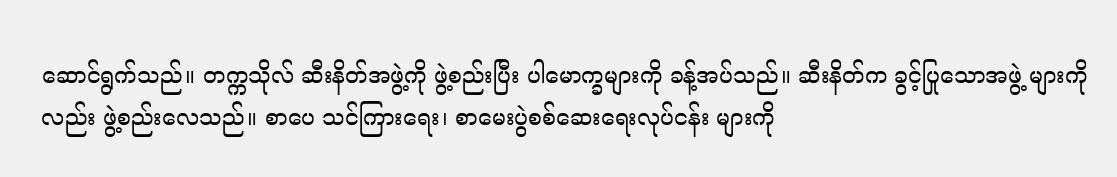ဆောင်ရွက်သည်။ တက္ကသိုလ် ဆီးနိတ်အဖွဲ့ကို ဖွဲ့စည်းပြီး ပါမောက္ခများကို ခန့်အပ်သည်။ ဆီးနိတ်က ခွင့်ပြုသောအဖွဲ့ များကိုလည်း ဖွဲ့စည်းလေသည်။ စာပေ သင်ကြားရေး၊ စာမေးပွဲစစ်ဆေးရေးလုပ်ငန်း များကို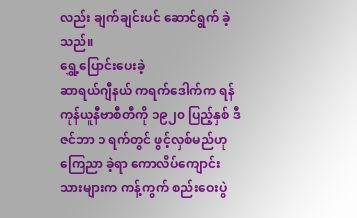လည်း ချက်ချင်းပင် ဆောင်ရွက် ခဲ့သည်။
ရွှေ့ပြောင်းပေးခဲ့
ဆာရယ်ဂျီနယ် ကရက်ဒေါက်က ရန်ကုန်ယူနီဗာစီတီကို ၁၉၂၀ ပြည့်နှစ် ဒီဇင်ဘာ ၁ ရက်တွင် ဖွင့်လှစ်မည်ဟု ကြေညာ ခဲ့ရာ ကောလိပ်ကျောင်းသားများက ကန့်ကွက် စည်းဝေးပွဲ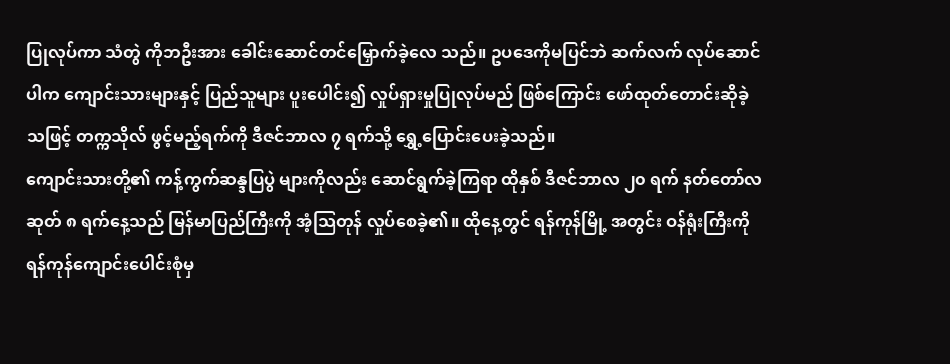ပြုလုပ်ကာ သံတွဲ ကိုဘဦးအား ခေါင်းဆောင်တင်မြှောက်ခဲ့လေ သည်။ ဥပဒေကိုမပြင်ဘဲ ဆက်လက် လုပ်ဆောင်ပါက ကျောင်းသားများနှင့် ပြည်သူများ ပူးပေါင်း၍ လှုပ်ရှားမှုပြုလုပ်မည် ဖြစ်ကြောင်း ဖော်ထုတ်တောင်းဆိုခဲ့သဖြင့် တက္ကသိုလ် ဖွင့်မည့်ရက်ကို ဒီဇင်ဘာလ ၇ ရက်သို့ ရွှေ့ပြောင်းပေးခဲ့သည်။
ကျောင်းသားတို့၏ ကန့်ကွက်ဆန္ဒပြပွဲ များကိုလည်း ဆောင်ရွက်ခဲ့ကြရာ ထိုနှစ် ဒီဇင်ဘာလ ၂၀ ရက် နတ်တော်လဆုတ် ၈ ရက်နေ့သည် မြန်မာပြည်ကြီးကို အံ့သြတုန် လှုပ်စေခဲ့၏။ ထိုနေ့တွင် ရန်ကုန်မြို့ အတွင်း ဝန်ရုံးကြီးကို ရန်ကုန်ကျောင်းပေါင်းစုံမှ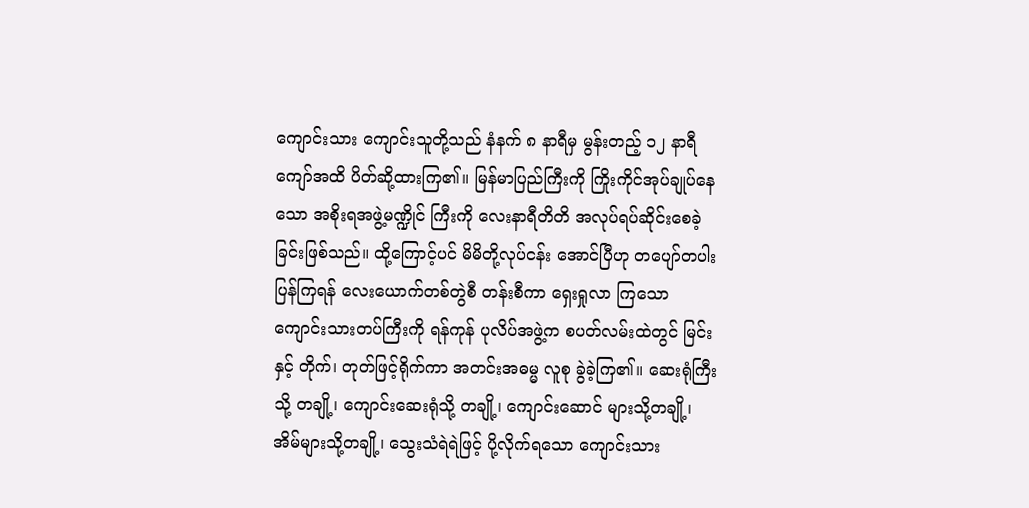ကျောင်းသား ကျောင်းသူတို့သည် နံနက် ၈ နာရီမှ မွန်းတည့် ၁၂ နာရီကျော်အထိ ပိတ်ဆို့ထားကြ၏။ မြန်မာပြည်ကြီးကို ကြိုးကိုင်အုပ်ချုပ်နေသော အစိုးရအဖွဲ့မဏ္ဍိုင် ကြီးကို လေးနာရီတိတိ အလုပ်ရပ်ဆိုင်းစေခဲ့ခြင်းဖြစ်သည်။ ထို့ကြောင့်ပင် မိမိတို့လုပ်ငန်း အောင်ပြီဟု တပျော်တပါး ပြန်ကြရန် လေးယောက်တစ်တွဲစီ တန်းစီကာ ရှေးရှုလာ ကြသော ကျောင်းသားတပ်ကြီးကို ရန်ကုန် ပုလိပ်အဖွဲ့က စပတ်လမ်းထဲတွင် မြင်းနှင့် တိုက်၊ တုတ်ဖြင့်ရိုက်ကာ အတင်းအဓမ္မ လူစု ခွဲခဲ့ကြ၏။ ဆေးရုံကြီးသို့ တချို့၊ ကျောင်းဆေးရုံသို့ တချို့၊ ကျောင်းဆောင် များသို့တချို့၊ အိမ်များသို့တချို့၊ သွေးသံရဲရဲဖြင့် ပို့လိုက်ရသော ကျောင်းသား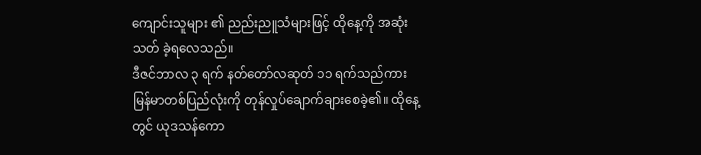ကျောင်းသူများ ၏ ညည်းညူသံများဖြင့် ထိုနေ့ကို အဆုံးသတ် ခဲ့ရလေသည်။
ဒီဇင်ဘာလ ၃ ရက် နတ်တော်လဆုတ် ၁၁ ရက်သည်ကား မြန်မာတစ်ပြည်လုံးကို တုန်လှုပ်ချောက်ချားစေခဲ့၏။ ထိုနေ့တွင် ယုဒသန်ကော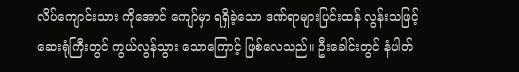လိပ်ကျောင်းသား ကိုအောင် ကျော်မှာ ရရှိခဲ့သော ဒဏ်ရာများပြင်းထန် လွန်းသဖြင့် ဆေးရုံကြီးတွင် ကွယ်လွန်သွား သောကြောင့် ဖြစ်လေသည်။ ဦးခေါင်းတွင် နံပါတ်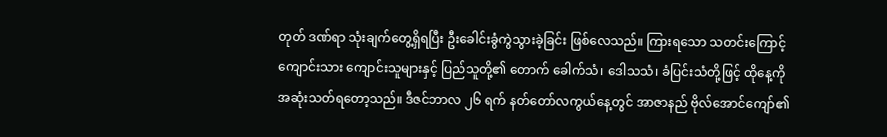တုတ် ဒဏ်ရာ သုံးချက်တွေ့ရှိရပြီး ဦးခေါင်းခွံကွဲသွားခဲ့ခြင်း ဖြစ်လေသည်။ ကြားရသော သတင်းကြောင့် ကျောင်းသား ကျောင်းသူများနှင့် ပြည်သူတို့၏ တောက် ခေါက်သံ၊ ဒေါသသံ၊ ခံပြင်းသံတို့ဖြင့် ထိုနေ့ကို အဆုံးသတ်ရတော့သည်။ ဒီဇင်ဘာလ ၂၆ ရက် နတ်တော်လကွယ်နေ့တွင် အာဇာနည် ဗိုလ်အောင်ကျော်၏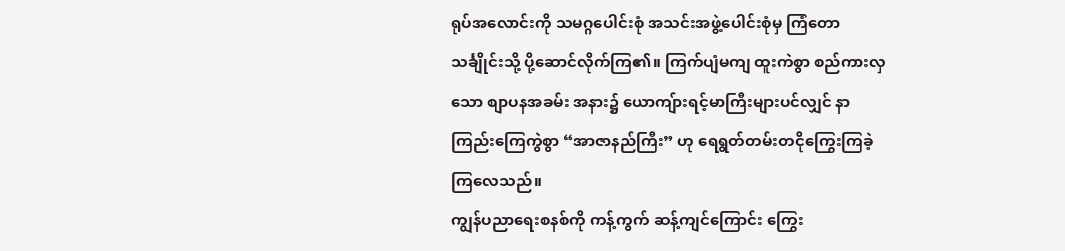ရုပ်အလောင်းကို သမဂ္ဂပေါင်းစုံ အသင်းအဖွဲ့ပေါင်းစုံမှ ကြံတော သင်္ချိုင်းသို့ ပို့ဆောင်လိုက်ကြ၏။ ကြက်ပျံမကျ ထူးကဲစွာ စည်ကားလှသော စျာပနအခမ်း အနား၌ ယောကျ်ားရင့်မာကြီးများပင်လျှင် နာကြည်းကြေကွဲစွာ “အာဇာနည်ကြီး” ဟု ရေရွတ်တမ်းတငိုကြွေးကြခဲ့ကြလေသည်။
ကျွန်ပညာရေးစနစ်ကို ကန့်ကွက် ဆန့်ကျင်ကြောင်း ကြွေး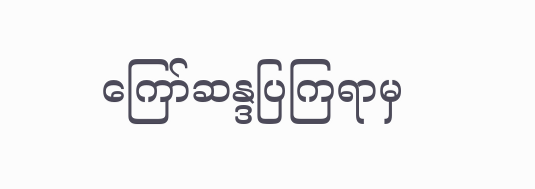ကြော်ဆန္ဒပြကြရာမှ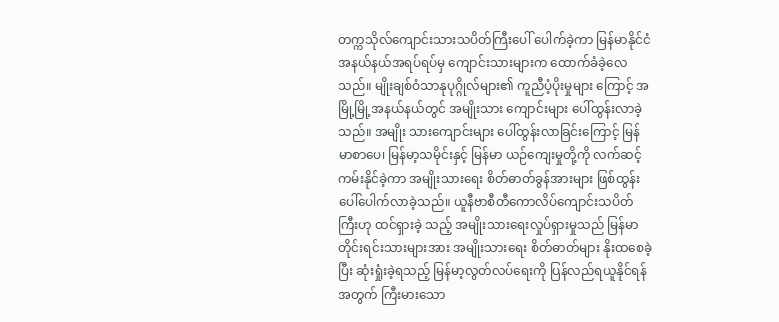တက္ကသိုလ်ကျောင်းသားသပိတ်ကြီးပေါ် ပေါက်ခဲ့ကာ မြန်မာနိုင်ငံအနယ်နယ်အရပ်ရပ်မှ ကျောင်းသားများက ထောက်ခံခဲ့လေသည်။ မျိုးချစ်ဝံသာနုပုဂ္ဂိုလ်များ၏ ကူညီပံ့ပိုးမှုများ ကြောင့် အမြို့မြို့အနယ်နယ်တွင် အမျိုးသား ကျောင်းများ ပေါ်ထွန်းလာခဲ့သည်။ အမျိုး သားကျောင်းများ ပေါ်ထွန်းလာခြင်းကြောင့် မြန်မာစာပေ၊ မြန်မာ့သမိုင်းနှင့် မြန်မာ ယဉ်ကျေးမှုတို့ကို လက်ဆင့်ကမ်းနိုင်ခဲ့ကာ အမျိုးသားရေး စိတ်ဓာတ်ခွန်အားများ ဖြစ်ထွန်းပေါ်ပေါက်လာခဲ့သည်။ ယူနီဗာစီတီကောလိပ်ကျောင်းသပိတ်ကြီးဟု ထင်ရှားခဲ့ သည့် အမျိုးသားရေးလှုပ်ရှားမှုသည် မြန်မာ တိုင်းရင်းသားများအား အမျိုးသားရေး စိတ်ဓာတ်များ နိုးထစေခဲ့ပြီး ဆုံးရှုံးခဲ့ရသည့် မြန်မာ့လွတ်လပ်ရေးကို ပြန်လည်ရယူနိုင်ရန် အတွက် ကြီးမားသော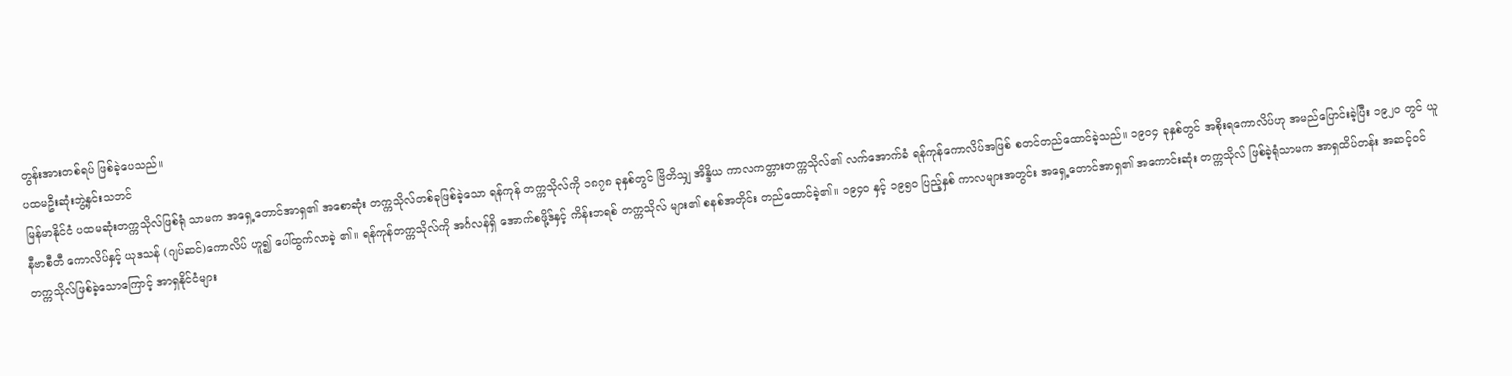တွန်းအားတစ်ရပ် ဖြစ်ခဲ့ပေသည်။
ပထမဦးဆုံးဘွဲ့နှင်းသဘင်
မြန်မာနိုင်ငံ ပထမဆုံးတက္ကသိုလ်ဖြစ်ရုံ သာမက အရှေ့တောင်အာရှ၏ အစောဆုံး တက္ကသိုလ်တစ်ခုဖြစ်ခဲ့သော ရန်ကုန် တက္ကသိုလ်ကို ၁၈၇၈ ခုနှစ်တွင် ဗြိတိသျှ အိန္ဒိယ ကာလကတ္တားတက္ကသိုလ်၏ လက်အောက်ခံ ရန်ကုန်ကောလိပ်အဖြစ် စတင်တည်ထောင်ခဲ့သည်။ ၁၉၀၄ ခုနှစ်တွင် အစိုးရကောလိပ်ဟု အမည်ပြောင်းခဲ့ပြီး ၁၉၂၀ တွင် ယူနီဗာစီတီ ကောလိပ်နှင့် ယုဒသန် (ဂျပ်ဆင်)ကောလိပ် ဟူ၍ ပေါ်ထွက်လာခဲ့ ၏။ ရန်ကုန်တက္ကသိုလ်ကို အင်္ဂလန်ရှိ အောက်စဖို့ဒ်နှင့် ကိန်းဘရစ် တက္ကသိုလ် များ၏ စနစ်အတိုင်း တည်ထောင်ခဲ့၏။ ၁၉၄၀ နှင့် ၁၉၅၀ ပြည့်နှစ် ကာလများအတွင်း အရှေ့တောင်အာရှ၏ အကောင်းဆုံး တက္ကသိုလ် ဖြစ်ခဲ့ရုံသာမက အာရှထိပ်တန်း အဆင့်ဝင် တက္ကသိုလ်ဖြစ်ခဲ့သောကြောင့် အာရှနိုင်ငံများ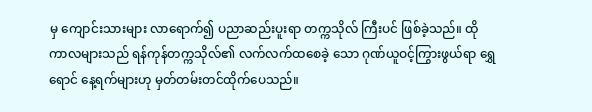မှ ကျောင်းသားများ လာရောက်၍ ပညာဆည်းပူးရာ တက္ကသိုလ် ကြီးပင် ဖြစ်ခဲ့သည်။ ထိုကာလများသည် ရန်ကုန်တက္ကသိုလ်၏ လက်လက်ထစေခဲ့ သော ဂုဏ်ယူဝင့်ကြွားဖွယ်ရာ ရွှေရောင် နေ့ရက်များဟု မှတ်တမ်းတင်ထိုက်ပေသည်။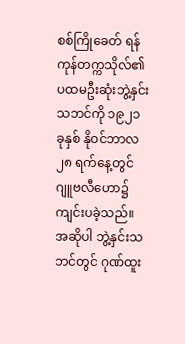စစ်ကြိုခေတ် ရန်ကုန်တက္ကသိုလ်၏ ပထမဦးဆုံးဘွဲ့နှင်းသဘင်ကို ၁၉၂၁ ခုနှစ် နိုဝင်ဘာလ ၂၈ ရက်နေ့တွင် ဂျူဗလီဟော၌ ကျင်းပခဲ့သည်။ အဆိုပါ ဘွဲ့နှင်းသဘင်တွင် ဂုဏ်ထူး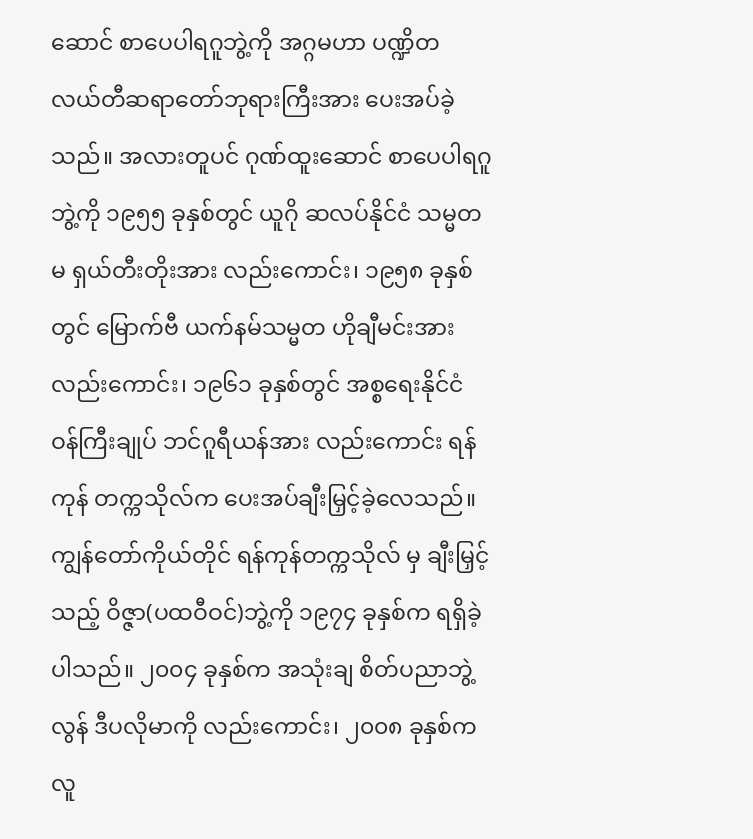ဆောင် စာပေပါရဂူဘွဲ့ကို အဂ္ဂမဟာ ပဏ္ဍိတ လယ်တီဆရာတော်ဘုရားကြီးအား ပေးအပ်ခဲ့သည်။ အလားတူပင် ဂုဏ်ထူးဆောင် စာပေပါရဂူဘွဲ့ကို ၁၉၅၅ ခုနှစ်တွင် ယူဂို ဆလပ်နိုင်ငံ သမ္မတမ ရှယ်တီးတိုးအား လည်းကောင်း၊ ၁၉၅၈ ခုနှစ်တွင် မြောက်ဗီ ယက်နမ်သမ္မတ ဟိုချီမင်းအား လည်းကောင်း၊ ၁၉၆၁ ခုနှစ်တွင် အစ္စရေးနိုင်ငံ ဝန်ကြီးချုပ် ဘင်ဂူရီယန်အား လည်းကောင်း ရန်ကုန် တက္ကသိုလ်က ပေးအပ်ချီးမြှင့်ခဲ့လေသည်။
ကျွန်တော်ကိုယ်တိုင် ရန်ကုန်တက္ကသိုလ် မှ ချီးမြှင့်သည့် ဝိဇ္ဇာ(ပထဝီဝင်)ဘွဲ့ကို ၁၉၇၄ ခုနှစ်က ရရှိခဲ့ပါသည်။ ၂၀၀၄ ခုနှစ်က အသုံးချ စိတ်ပညာဘွဲ့လွန် ဒီပလိုမာကို လည်းကောင်း၊ ၂၀၀၈ ခုနှစ်က လူ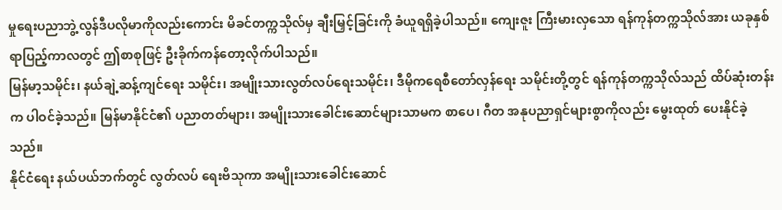မှုရေးပညာဘွဲ့လွန်ဒီပလိုမာကိုလည်းကောင်း မိခင်တက္ကသိုလ်မှ ချီးမြှင့်ခြင်းကို ခံယူရရှိခဲ့ပါသည်။ ကျေးဇူး ကြီးမားလှသော ရန်ကုန်တက္ကသိုလ်အား ယခုနှစ်ရာပြည့်ကာလတွင် ဤစာစုဖြင့် ဦးခိုက်ကန်တော့လိုက်ပါသည်။
မြန်မာ့သမိုင်း၊ နယ်ချဲ့ဆန့်ကျင်ရေး သမိုင်း၊ အမျိုးသားလွတ်လပ်ရေးသမိုင်း၊ ဒီမိုကရေစီတော်လှန်ရေး သမိုင်းတို့တွင် ရန်ကုန်တက္ကသိုလ်သည် ထိပ်ဆုံးတန်းက ပါဝင်ခဲ့သည်။ မြန်မာနိုင်ငံ၏ ပညာတတ်များ၊ အမျိုးသားခေါင်းဆောင်များသာမက စာပေ၊ ဂီတ အနုပညာရှင်များစွာကိုလည်း မွေးထုတ် ပေးနိုင်ခဲ့သည်။
နိုင်ငံရေး နယ်ပယ်ဘက်တွင် လွတ်လပ် ရေးဗိသုကာ အမျိုးသားခေါင်းဆောင်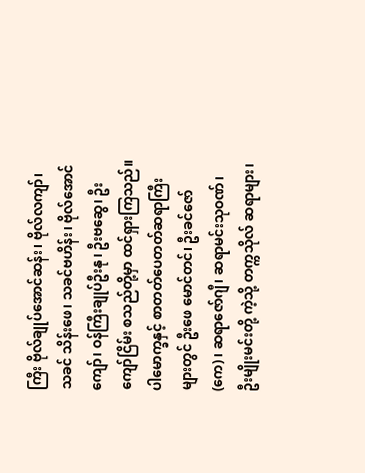ကြီး ဗိုလ်ချုပ်အောင်ဆန်း၊ ဗိုလ်လကျာ်၊ သခင် သိန်းဖေ၊ သခင်ဗဟိန်း၊ ဗိုလ်အောင်ကျော်၊ ဝန်ကြီးချုပ်ဦးနု၊ ဦးဗဆွေ၊ ဦးကျော်ငြိမ်း စသည်တို့မှာ ထင်ရှားကြသည်။ ပါမောက္ခနှင့် စာတတ်ပေတတ်ဆရာကြီးများတွင် ဦးဖေ မောင်တင်၊ ဦးခင်ဇော်(ကေ)၊ ဆရာဇော်ဂျီ၊ ဆရာမင်းသုဝဏ်၊ ဦးမျိုးမင်းတို့ ကဲ့သို့ တက္ကသိုလ် ဆရာများ၊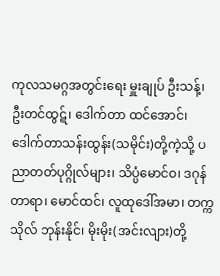ကုလသမဂ္ဂအတွင်းရေး မှူးချုပ် ဦးသန့်၊ ဦးတင်ထွဋ်၊ ဒေါက်တာ ထင်အောင်၊ ဒေါက်တာသန်းထွန်း(သမိုင်း)တို့ကဲ့သို့ ပညာတတ်ပုဂ္ဂိုလ်များ၊ သိပ္ပံမောင်ဝ၊ ဒဂုန်တာရာ၊ မောင်ထင်၊ လူထုဒေါ်အမာ၊ တက္ကသိုလ် ဘုန်းနိုင်၊ မိုးမိုး(အင်းလျား)တို့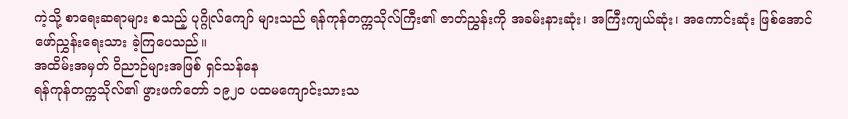ကဲ့သို့ စာရေးဆရာများ စသည့် ပုဂ္ဂိုလ်ကျော် များသည် ရန်ကုန်တက္ကသိုလ်ကြီး၏ ဇာတ်ညွှန်းကို အခမ်းနားဆုံး၊ အကြီးကျယ်ဆုံး၊ အကောင်းဆုံး ဖြစ်အောင် ဖော်ညွှန်းရေးသား ခဲ့ကြပေသည်။
အထိမ်းအမှတ် ဝိညာဉ်များအဖြစ် ရှင်သန်နေ
ရန်ကုန်တက္ကသိုလ်၏ ဖွားဖက်တော် ၁၉၂၀ ပထမကျောင်းသားသ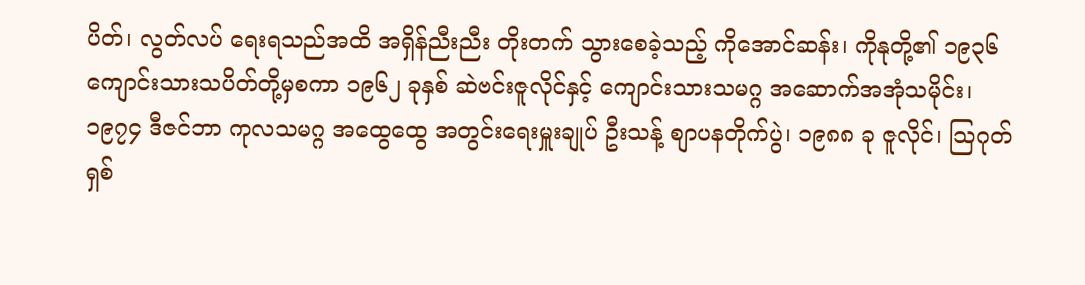ပိတ်၊ လွတ်လပ် ရေးရသည်အထိ အရှိန်ညီးညီး တိုးတက် သွားစေခဲ့သည့် ကိုအောင်ဆန်း၊ ကိုနုတို့၏ ၁၉၃၆ ကျောင်းသားသပိတ်တို့မှစကာ ၁၉၆၂ ခုနှစ် ဆဲဗင်းဇူလိုင်နှင့် ကျောင်းသားသမဂ္ဂ အဆောက်အအုံသမိုင်း၊ ၁၉၇၄ ဒီဇင်ဘာ ကုလသမဂ္ဂ အထွေထွေ အတွင်းရေးမှူးချုပ် ဦးသန့် စျာပနတိုက်ပွဲ၊ ၁၉၈၈ ခု ဇူလိုင်၊ သြဂုတ် ရှစ်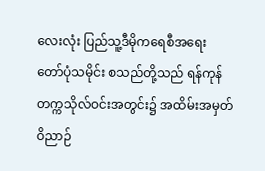လေးလုံး ပြည်သူ့ဒီမိုကရေစီအရေး တော်ပုံသမိုင်း စသည်တို့သည် ရန်ကုန် တက္ကသိုလ်ဝင်းအတွင်း၌ အထိမ်းအမှတ် ဝိညာဉ်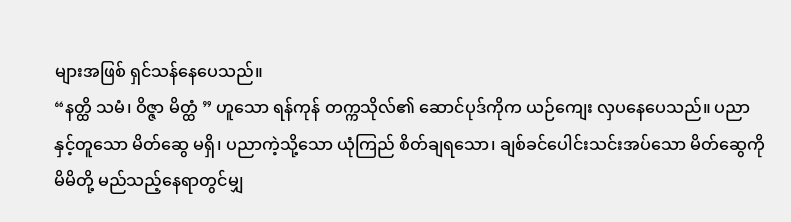များအဖြစ် ရှင်သန်နေပေသည်။
“နတ္ထိ သမံ၊ ဝိဇ္ဇာ မိတ္ထံ ” ဟူသော ရန်ကုန် တက္ကသိုလ်၏ ဆောင်ပုဒ်ကိုက ယဉ်ကျေး လှပနေပေသည်။ ပညာနှင့်တူသော မိတ်ဆွေ မရှိ၊ ပညာကဲ့သို့သော ယုံကြည် စိတ်ချရသော၊ ချစ်ခင်ပေါင်းသင်းအပ်သော မိတ်ဆွေကို မိမိတို့ မည်သည့်နေရာတွင်မျှ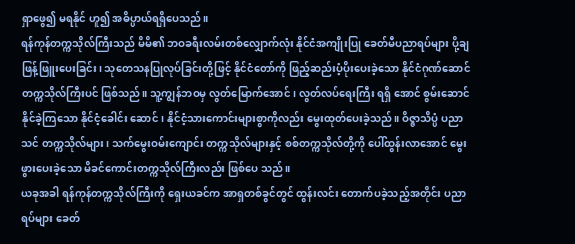ရှာဖွေ၍ မရနိုင် ဟူ၍ အဓိပ္ပာယ်ရရှိပေသည်။
ရန်ကုန်တက္ကသိုလ်ကြီးသည် မိမိ၏ ဘဝခရီးလမ်းတစ်လျှောက်လုံး နိုင်ငံအကျိုးပြု ခေတ်မီပညာရပ်များ ပို့ချဖြန့်ဖြူးပေးခြင်း၊ သုတေသနပြုလုပ်ခြင်းတို့ဖြင့် နိုင်ငံတော်ကို ဖြည့်ဆည်းပံ့ပိုးပေးခဲ့သော နိုင်ငံဂုဏ်ဆောင် တက္ကသိုလ်ကြီးပင် ဖြစ်သည်။ သူ့ကျွန်ဘဝမှ လွတ်မြောက်အောင်၊ လွတ်လပ်ရေးကြီး ရရှိ အောင် စွမ်းဆောင်နိုင်ခဲ့ကြသော နိုင်ငံ့ခေါင်း ဆောင်၊ နိုင်ငံ့သားကောင်းများစွာကိုလည်း မွေးထုတ်ပေးခဲ့သည်။ ဝိဇ္ဇာသိပ္ပံ ပညာသင် တက္ကသိုလ်များ၊ သက်မွေးဝမ်းကျောင်း တက္ကသိုလ်များနှင့် စစ်တက္ကသိုလ်တို့ကို ပေါ်ထွန်းလာအောင် မွေးဖွားပေးခဲ့သော မိခင်ကောင်းတက္ကသိုလ်ကြီးလည်း ဖြစ်ပေ သည်။
ယခုအခါ ရန်ကုန်တက္ကသိုလ်ကြီးကို ရှေးယခင်က အာရှတစ်ခွင်တွင် ထွန်းလင်း တောက်ပခဲ့သည့်အတိုင်း ပညာရပ်များ ခေတ်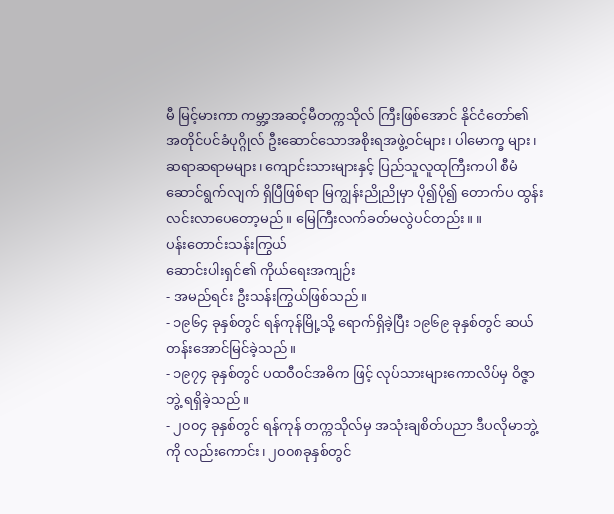မီ မြင့်မားကာ ကမ္ဘာ့အဆင့်မီတက္ကသိုလ် ကြီးဖြစ်အောင် နိုင်ငံတော်၏ အတိုင်ပင်ခံပုဂ္ဂိုလ် ဦးဆောင်သောအစိုးရအဖွဲ့ဝင်များ၊ ပါမောက္ခ များ၊ ဆရာဆရာမများ၊ ကျောင်းသားများနှင့် ပြည်သူလူထုကြီးကပါ စီမံဆောင်ရွက်လျက် ရှိပြီဖြစ်ရာ မြကျွန်းညိုညိုမှာ ပို၍ပို၍ တောက်ပ ထွန်းလင်းလာပေတော့မည်။ မြေကြီးလက်ခတ်မလွဲပင်တည်း။ ။
ပန်းတောင်းသန်းကြွယ်
ဆောင်းပါးရှင်၏ ကိုယ်ရေးအကျဉ်း
- အမည်ရင်း ဦးသန်းကြွယ်ဖြစ်သည်။
- ၁၉၆၄ ခုနှစ်တွင် ရန်ကုန်မြို့သို့ ရောက်ရှိခဲ့ပြီး ၁၉၆၉ ခုနှစ်တွင် ဆယ်တန်းအောင်မြင်ခဲ့သည်။
- ၁၉၇၄ ခုနှစ်တွင် ပထဝီဝင်အဓိက ဖြင့် လုပ်သားများကောလိပ်မှ ဝိဇ္ဇာဘွဲ့ ရရှိခဲ့သည်။
- ၂၀၀၄ ခုနှစ်တွင် ရန်ကုန် တက္ကသိုလ်မှ အသုံးချစိတ်ပညာ ဒီပလိုမာဘွဲ့ကို လည်းကောင်း၊ ၂၀၀၈ခုနှစ်တွင်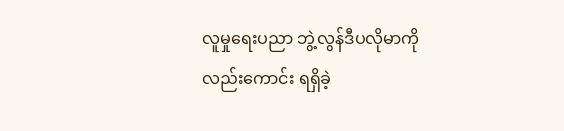လူမှုရေးပညာ ဘွဲ့လွန်ဒီပလိုမာကိုလည်းကောင်း ရရှိခဲ့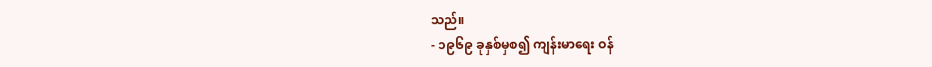သည်။
- ၁၉၆၉ ခုနှစ်မှစ၍ ကျန်းမာရေး ဝန်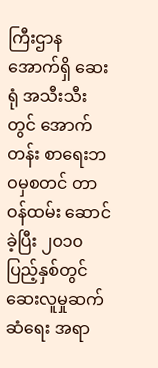ကြီးဌာနအောက်ရှိ ဆေးရုံ အသီးသီးတွင် အောက်တန်း စာရေးဘဝမှစတင် တာဝန်ထမ်း ဆောင်ခဲ့ပြီး ၂၀၁၀ ပြည့်နှစ်တွင် ဆေးလူမှုဆက်ဆံရေး အရာ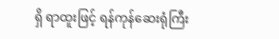ရှိ ရာထူးဖြင့် ရန်ကုန်ဆေးရုံကြီး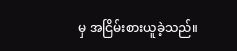မှ အငြိမ်းစားယူခဲ့သည်။